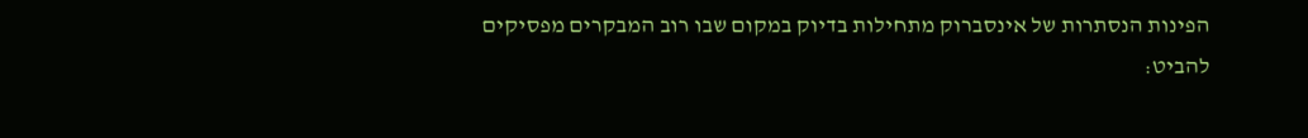הפינות הנסתרות של אינסברוק מתחילות בדיוק במקום שבו רוב המבקרים מפסיקים להביט: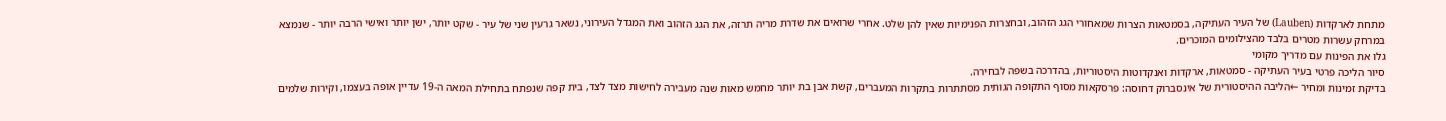מתחת לארקדות (Lauben) של העיר העתיקה, בסמטאות הצרות שמאחורי הגג הזהוב, ובחצרות הפנימיות שאין להן שלט. אחרי שרואים את שדרת מריה תרזה, את הגג הזהוב ואת המגדל העירוני, נשאר גרעין שני של עיר - שקט יותר, ישן יותר ואישי הרבה יותר - שנמצא במרחק עשרות מטרים בלבד מהצילומים המוכרים.
גלו את הפינות עם מדריך מקומי
סיור הליכה פרטי בעיר העתיקה - סמטאות, ארקדות ואנקדוטות היסטוריות, בהדרכה בשפה לבחירה.
בדיקת זמינות ומחיר ←הליבה ההיסטורית של אינסברוק דחוסה: פרסקאות מסוף התקופה הגותית מסתתרות בתקרות המעברים, קשת אבן בת יותר מחמש מאות שנה מעבירה לחישות מצד לצד, בית קפה שנפתח בתחילת המאה ה-19 עדיין אופה בעצמו, וקירות שלמים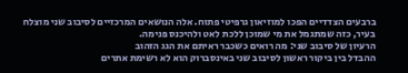ברבעים הצדדיים הפכו למוזיאון גרפיטי פתוח. אלה הנושאים המרכזיים לסיבוב שני מוצלח בעיר, כזה שמתגמל את מי שמוכן ללכת לאט ולהיכנס פנימה.
הרעיון של סיבוב שני: מה רואים כשכבר ראיתם את הגג הזהוב
ההבדל בין ביקור ראשון לסיבוב שני באינסברוק הוא לא רשימת אתרים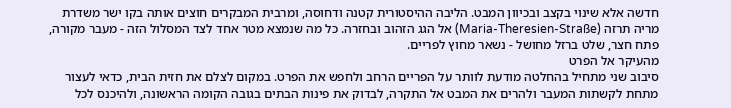חדשה אלא שינוי בקצב ובכיוון המבט. הליבה ההיסטורית קטנה ודחוסה, ומרבית המבקרים חוצים אותה בקו ישר משדרת מריה תרזה (Maria-Theresien-Straße) אל הגג הזהוב ובחזרה. כל מה שנמצא מטר אחד לצד המסלול הזה - מעבר מקורה, פתח חצר, שלט ברזל מחושל - נשאר מחוץ לפריים.
מהעיקר אל הפרט
סיבוב שני מתחיל בהחלטה מודעת לוותר על הפריים הרחב ולחפש את הפרט. במקום לצלם את חזית הבית, כדאי לעצור מתחת לקשתות המעבר ולהרים את המבט אל התקרה, לבדוק את פינות הבתים בגובה הקומה הראשונה, ולהיכנס לכל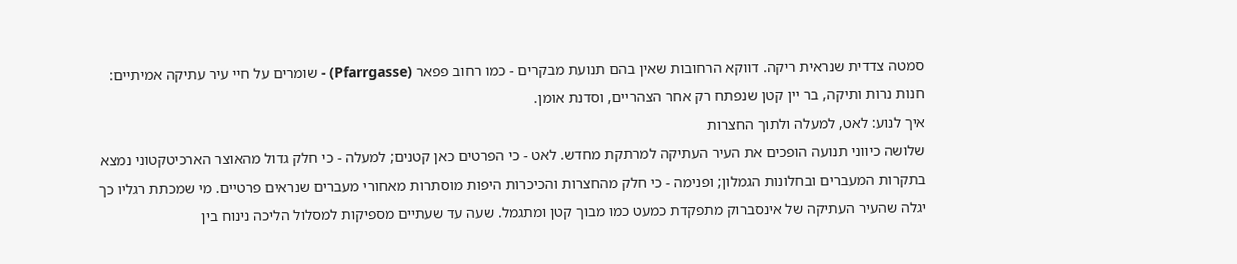סמטה צדדית שנראית ריקה. דווקא הרחובות שאין בהם תנועת מבקרים - כמו רחוב פפאר (Pfarrgasse) - שומרים על חיי עיר עתיקה אמיתיים: חנות נרות ותיקה, בר יין קטן שנפתח רק אחר הצהריים, וסדנת אומן.
איך לנוע: לאט, למעלה ולתוך החצרות
שלושה כיווני תנועה הופכים את העיר העתיקה למרתקת מחדש. לאט - כי הפרטים כאן קטנים; למעלה - כי חלק גדול מהאוצר הארכיטקטוני נמצא בתקרות המעברים ובחלונות הגמלון; ופנימה - כי חלק מהחצרות והכיכרות היפות מוסתרות מאחורי מעברים שנראים פרטיים. מי שמכתת רגליו כך יגלה שהעיר העתיקה של אינסברוק מתפקדת כמעט כמו מבוך קטן ומתגמל. שעה עד שעתיים מספיקות למסלול הליכה נינוח בין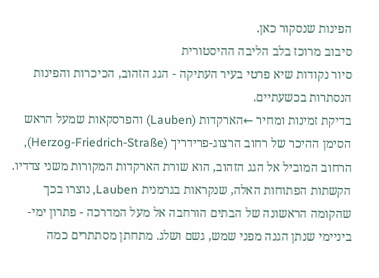הפינות שנסקור כאן.
סיבוב מרוכז בלב הליבה ההיסטורית
סיור נקודות שיא פרטי בעיר העתיקה - הגג הזהוב, הכיכרות והפינות הנסתרות בכשעתיים.
בדיקת זמינות ומחיר ←הארקדות (Lauben) והפרסקאות שמעל הראש
הסימן ההיכר של רחוב הרצוג-פרידריך (Herzog-Friedrich-Straße), הרחוב המוביל אל הגג הזהוב, הוא שורת הארקדות המקורות משני צדדיו. הקשתות הפתוחות האלה, שנקראות בגרמנית Lauben, נוצרו בכך שהקומה הראשונה של הבתים הורחבה אל מעל המדרכה - פתרון ימי-ביניימי שנתן הגנה מפני שמש, גשם ושלג. מתחתן מסתתרים כמה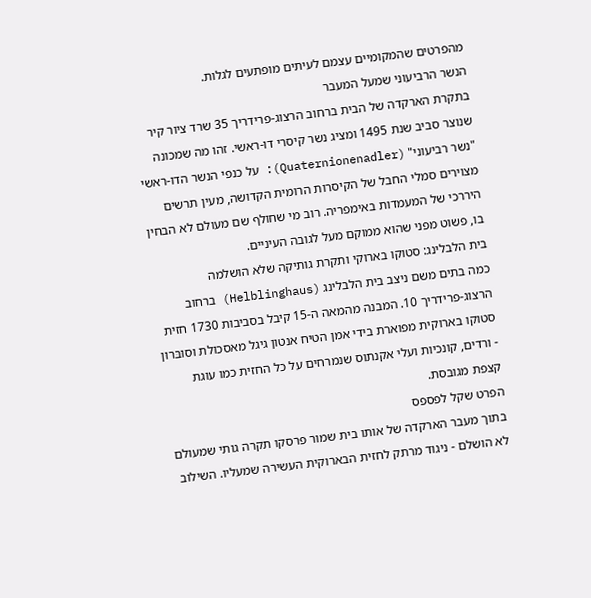מהפרטים שהמקומיים עצמם לעיתים מופתעים לגלות.
הנשר הרביעוני שמעל המעבר
בתקרת הארקדה של הבית ברחוב הרצוג-פרידריך 35 שרד ציור קיר שנוצר סביב שנת 1495 ומציג נשר קיסרי דו-ראשי. זהו מה שמכונה "נשר רביעוני" (Quaternionenadler): על כנפי הנשר הדו-ראשי מצוירים סמלי החבל של הקיסרות הרומית הקדושה, מעין תרשים היררכי של המעמדות באימפריה. רוב מי שחולף שם מעולם לא הבחין בו, פשוט מפני שהוא ממוקם מעל לגובה העיניים.
בית הלבלינג: סטוקו בארוקי ותקרת גותיקה שלא הושלמה
כמה בתים משם ניצב בית הלבלינג (Helblinghaus) ברחוב הרצוג-פרידריך 10. המבנה מהמאה ה-15 קיבל בסביבות 1730 חזית סטוקו בארוקית מפוארת בידי אמן הטיח אנטון גיגל מאסכולת וסובּרון - ורדים, קונכיות ועלי אקנתוס שנמרחים על כל החזית כמו עוגת קצפת מגובסת.
הפרט שקל לפספס
בתוך מעבר הארקדה של אותו בית שמור פרסקו תקרה גותי שמעולם לא הושלם - ניגוד מרתק לחזית הבארוקית העשירה שמעליו. השילוב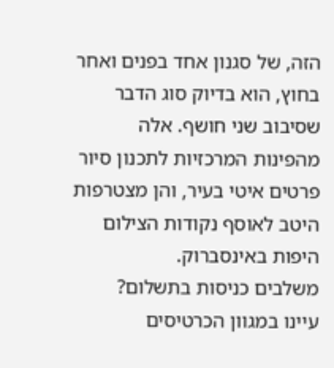הזה, של סגנון אחד בפנים ואחר בחוץ, הוא בדיוק סוג הדבר שסיבוב שני חושף. אלה מהפינות המרכזיות לתכנון סיור פרטים איטי בעיר, והן מצטרפות היטב לאוסף נקודות הצילום היפות באינסברוק.
משלבים כניסות בתשלום?
עיינו במגוון הכרטיסים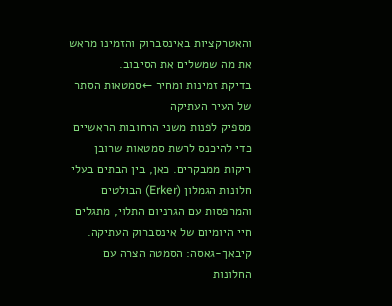והאטרקציות באינסברוק והזמינו מראש את מה שמשלים את הסיבוב.
בדיקת זמינות ומחיר ←סמטאות הסתר של העיר העתיקה
מספיק לפנות משני הרחובות הראשיים כדי להיכנס לרשת סמטאות שרובן ריקות ממבקרים. כאן, בין הבתים בעלי חלונות הגמלון (Erker) הבולטים והמרפסות עם הגרניום התלוי, מתגלים חיי היומיום של אינסברוק העתיקה.
קיבאך-גאסה: הסמטה הצרה עם החלונות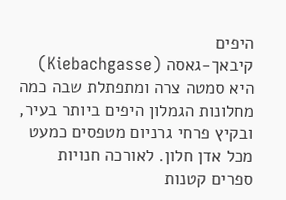היפים
קיבאך-גאסה (Kiebachgasse) היא סמטה צרה ומתפתלת שבה כמה מחלונות הגמלון היפים ביותר בעיר, ובקיץ פרחי גרניום מטפסים כמעט מכל אדן חלון. לאורכה חנויות ספרים קטנות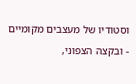וסטודיו של מעצבים מקומיים - ובקצהּ הצפוני,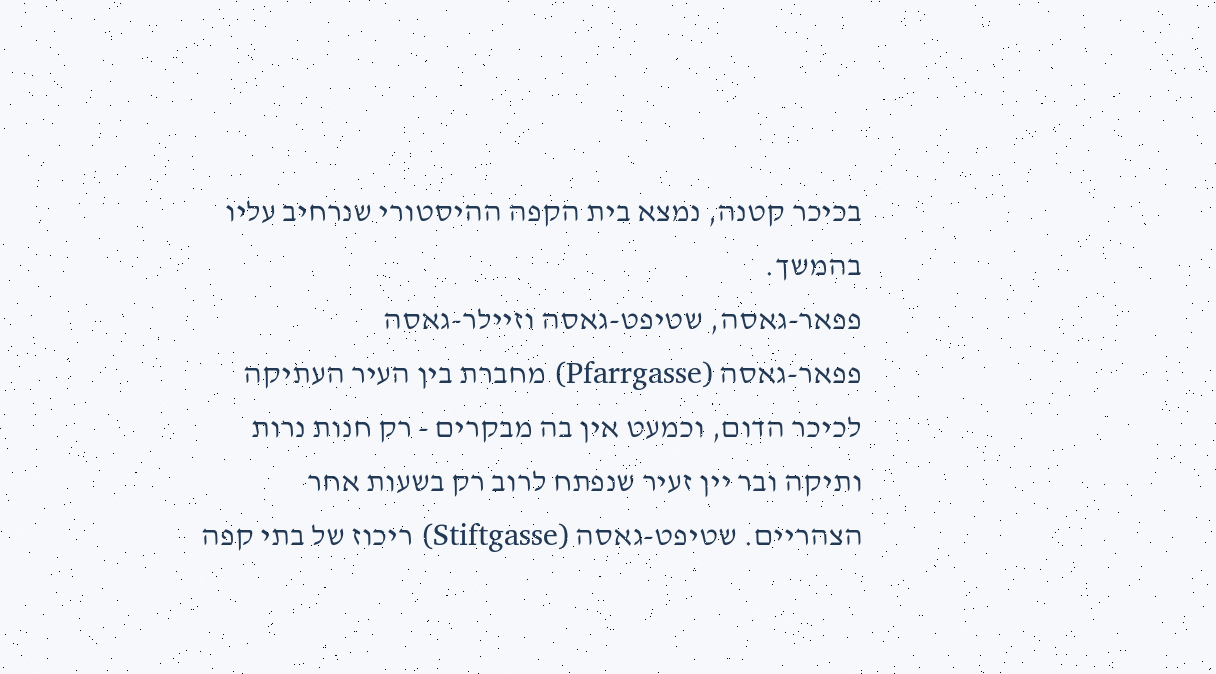בכיכר קטנה, נמצא בית הקפה ההיסטורי שנרחיב עליו בהמשך.
פפאר-גאסה, שטיפט-גאסה וזיילר-גאסה
פפאר-גאסה (Pfarrgasse) מחברת בין העיר העתיקה לכיכר הדום, וכמעט אין בה מבקרים - רק חנות נרות ותיקה ובר יין זעיר שנפתח לרוב רק בשעות אחר הצהריים. שטיפט-גאסה (Stiftgasse) ריכוז של בתי קפה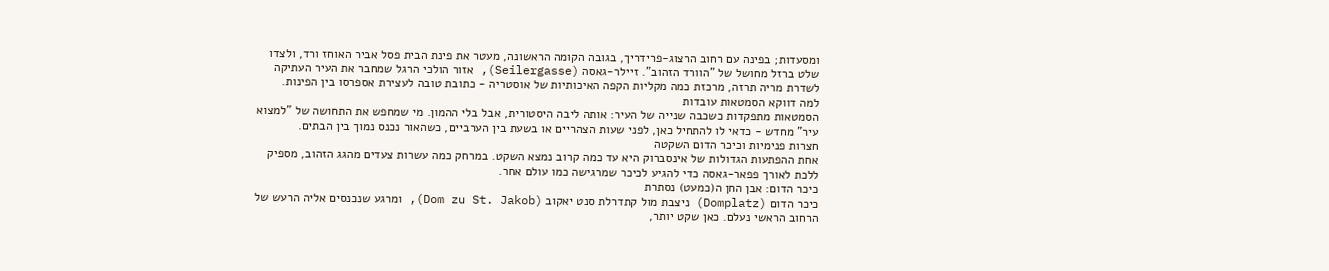ומסעדות; בפינה עם רחוב הרצוג-פרידריך, בגובה הקומה הראשונה, מעטר את פינת הבית פסל אביר האוחז ורד, ולצדו שלט ברזל מחושל של "הוורד הזהוב". זיילר-גאסה (Seilergasse), אזור הולכי הרגל שמחבר את העיר העתיקה לשדרת מריה תרזה, מרכזת כמה מקליות הקפה האיכותיות של אוסטריה - כתובת טובה לעצירת אספרסו בין הפינות.
למה דווקא הסמטאות עובדות
הסמטאות מתפקדות כשכבה שנייה של העיר: אותה ליבה היסטורית, אבל בלי ההמון. מי שמחפש את התחושה של "למצוא עיר" מחדש - כדאי לו להתחיל כאן, לפני שעות הצהריים או בשעת בין הערביים, כשהאור נכנס נמוך בין הבתים.
חצרות פנימיות וכיכר הדום השקטה
אחת ההפתעות הגדולות של אינסברוק היא עד כמה קרוב נמצא השקט. במרחק כמה עשרות צעדים מהגג הזהוב, מספיק ללכת לאורך פפאר-גאסה כדי להגיע לכיכר שמרגישה כמו עולם אחר.
כיכר הדום: אבן החן ה(כמעט) נסתרת
כיכר הדום (Domplatz) ניצבת מול קתדרלת סנט יאקוב (Dom zu St. Jakob), ומרגע שנכנסים אליה הרעש של הרחוב הראשי נעלם. כאן שקט יותר,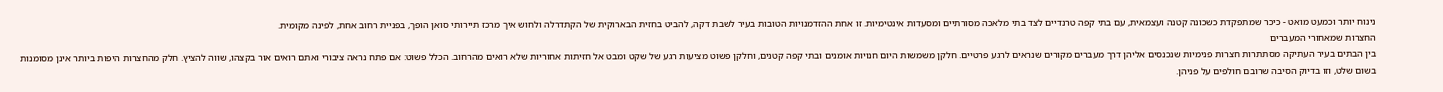נינוח יותר וכמעט מואט - כיכר שמתפקדת כשכונה קטנה ועצמאית, עם בתי קפה טרנדיים לצד בתי מלאכה מסורתיים ומסעדות אינטימיות. זו אחת ההזדמנויות הטובות בעיר לשבת דקה, להביט בחזית הבארוקית של הקתדרלה ולחוש איך מרכז תיירותי סואן הופך, בפניית רחוב אחת, לפינה מקומית.
החצרות שמאחורי המעברים
בין הבתים בעיר העתיקה מסתתרות חצרות פנימיות שנכנסים אליהן דרך מעברים מקורים שנראים לרגע פרטיים. חלקן משמשות היום חנויות אומנים ובתי קפה קטנים, וחלקן פשוט מציעות רגע של שקט ומבט אל חזיתות אחוריות שלא רואים מהרחוב. הכלל פשוט: אם פתח נראה ציבורי ואתם רואים אור בקצהו, שווה להציץ. חלק מהחצרות היפות ביותר אינן מסומנות בשום שלט, וזו בדיוק הסיבה שרובם חולפים על פניהן.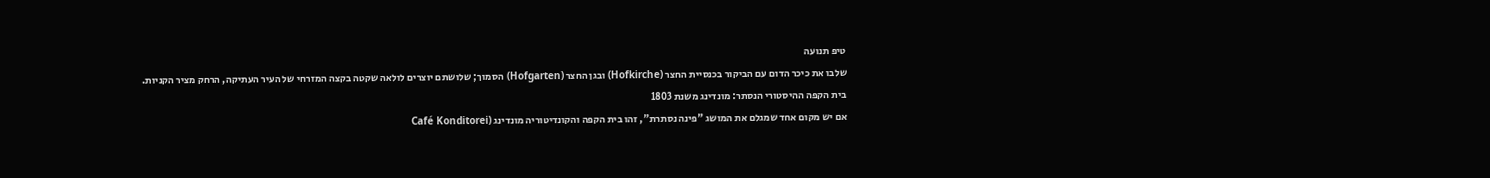טיפ תנועה
שלבו את כיכר הדום עם הביקור בכנסיית החצר (Hofkirche) ובגן החצר (Hofgarten) הסמוך; שלושתם יוצרים לולאה שקטה בקצה המזרחי של העיר העתיקה, הרחק מציר הקניות.
בית הקפה ההיסטורי הנסתר: מונדינג משנת 1803
אם יש מקום אחד שמגלם את המושג "פינה נסתרת", זהו בית הקפה והקונדיטוריה מונדינג (Café Konditorei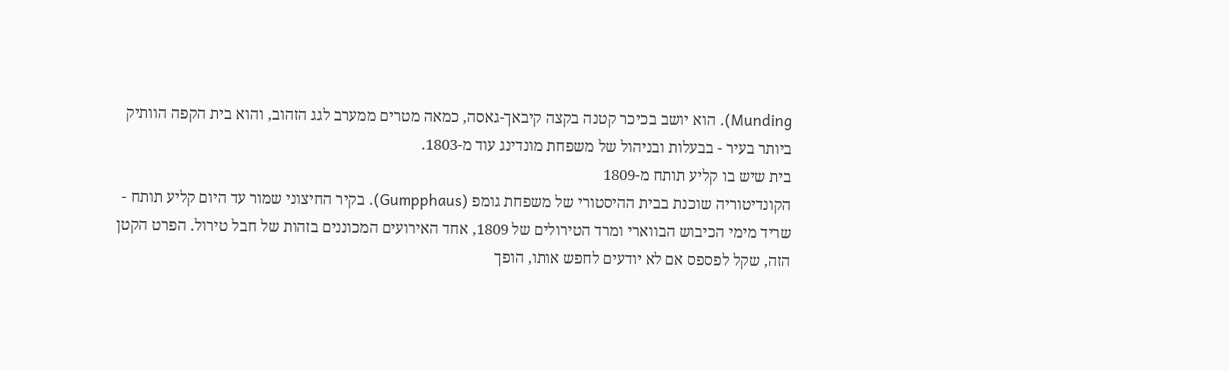Munding). הוא יושב בכיכר קטנה בקצה קיבאך-גאסה, כמאה מטרים ממערב לגג הזהוב, והוא בית הקפה הוותיק ביותר בעיר - בבעלות ובניהול של משפחת מונדינג עוד מ-1803.
בית שיש בו קליע תותח מ-1809
הקונדיטוריה שוכנת בבית ההיסטורי של משפחת גומפ (Gumpphaus). בקיר החיצוני שמור עד היום קליע תותח - שריד מימי הכיבוש הבווארי ומרד הטירולים של 1809, אחד האירועים המכוננים בזהות של חבל טירול. הפרט הקטן הזה, שקל לפספס אם לא יודעים לחפש אותו, הופך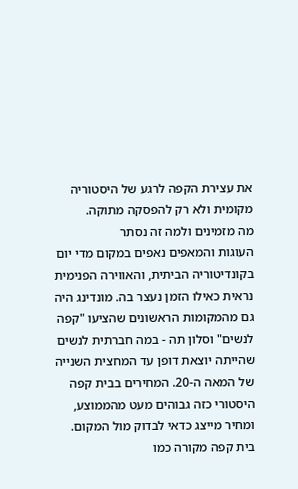את עצירת הקפה לרגע של היסטוריה מקומית ולא רק להפסקה מתוקה.
מה מזמינים ולמה זה נסתר
העוגות והמאפים נאפים במקום מדי יום בקונדיטוריה הביתית, והאווירה הפנימית נראית כאילו הזמן נעצר בה. מונדינג היה גם מהמקומות הראשונים שהציעו "קפה לנשים" וסלון תה - במה חברתית לנשים שהייתה יוצאת דופן עד המחצית השנייה של המאה ה-20. המחירים בבית קפה היסטורי כזה גבוהים מעט מהממוצע, ומחיר מייצג כדאי לבדוק מול המקום. בית קפה מקורה כמו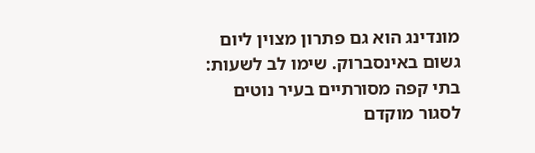מונדינג הוא גם פתרון מצוין ליום גשום באינסברוק. שימו לב לשעות: בתי קפה מסורתיים בעיר נוטים לסגור מוקדם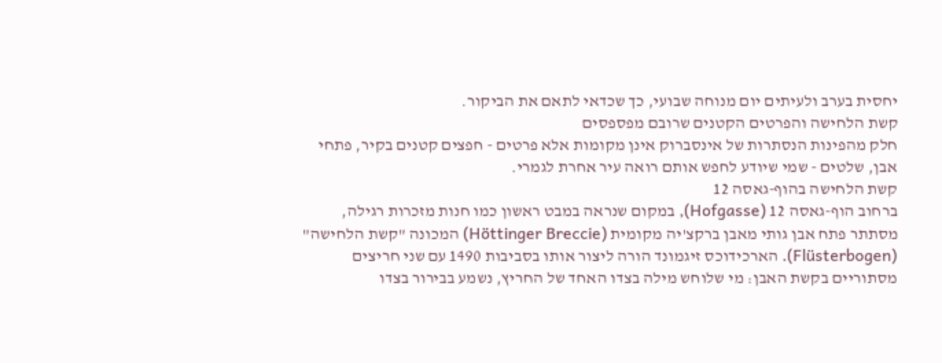יחסית בערב ולעיתים יום מנוחה שבועי, כך שכדאי לתאם את הביקור.
קשת הלחישה והפרטים הקטנים שרובם מפספסים
חלק מהפינות הנסתרות של אינסברוק אינן מקומות אלא פרטים - חפצים קטנים בקיר, פתחי אבן, שלטים - שמי שיודע לחפש אותם רואה עיר אחרת לגמרי.
קשת הלחישה בהוף-גאסה 12
ברחוב הוף-גאסה 12 (Hofgasse), במקום שנראה במבט ראשון כמו חנות מזכרות רגילה, מסתתר פתח אבן גותי מאבן ברקצ'יה מקומית (Höttinger Breccie) המכונה "קשת הלחישה" (Flüsterbogen). הארכידוכס זיגמונד הורה ליצור אותו בסביבות 1490 עם שני חריצים מסתוריים בקשת האבן: מי שלוחש מילה בצדו האחד של החריץ, נשמע בבירור בצדו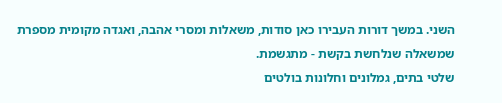השני. במשך דורות העבירו כאן סודות, משאלות ומסרי אהבה, ואגדה מקומית מספרת שמשאלה שנלחשת בקשת - מתגשמת.
שלטי בתים, גמלונים וחלונות בולטים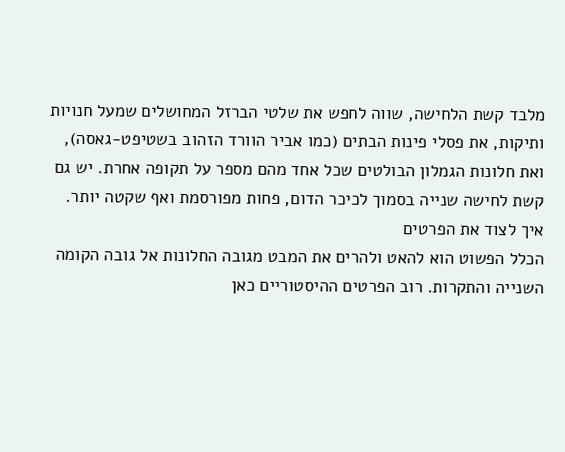מלבד קשת הלחישה, שווה לחפש את שלטי הברזל המחושלים שמעל חנויות ותיקות, את פסלי פינות הבתים (כמו אביר הוורד הזהוב בשטיפט-גאסה), ואת חלונות הגמלון הבולטים שכל אחד מהם מספר על תקופה אחרת. יש גם קשת לחישה שנייה בסמוך לכיכר הדום, פחות מפורסמת ואף שקטה יותר.
איך לצוד את הפרטים
הכלל הפשוט הוא להאט ולהרים את המבט מגובה החלונות אל גובה הקומה השנייה והתקרות. רוב הפרטים ההיסטוריים כאן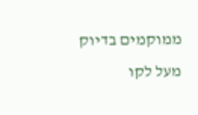ממוקמים בדיוק מעל לקו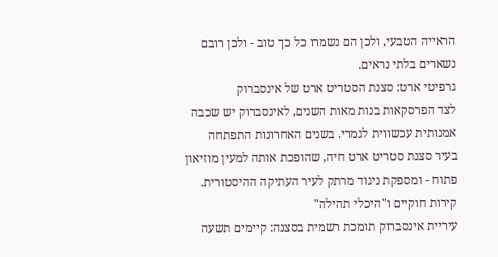הראייה הטבעי, ולכן הם נשמרו כל כך טוב - ולכן רובם נשארים בלתי נראים.
גרפיטי ארט: סצנת הסטריט ארט של אינסברוק
לצד הפרסקאות בנות מאות השנים, לאינסברוק יש שכבה אמנותית עכשווית לגמרי. בשנים האחרונות התפתחה בעיר סצנת סטריט ארט חיה, שהופכת אותה למעין מוזיאון פתוח - ומספקת ניגוד מרתק לעיר העתיקה ההיסטורית.
קירות חוקיים ו"היכלי תהילה"
עיריית אינסברוק תומכת רשמית בסצנה: קיימים תשעה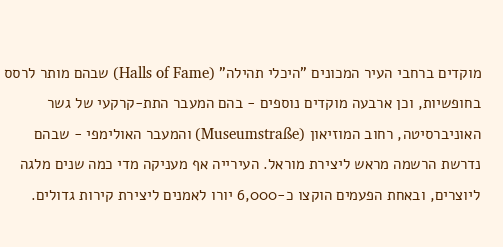מוקדים ברחבי העיר המכונים "היכלי תהילה" (Halls of Fame) שבהם מותר לרסס בחופשיות, וכן ארבעה מוקדים נוספים - בהם המעבר התת-קרקעי של גשר האוניברסיטה, רחוב המוזיאון (Museumstraße) והמעבר האולימפי - שבהם נדרשת הרשמה מראש ליצירת מוראל. העירייה אף מעניקה מדי כמה שנים מלגה ליוצרים, ובאחת הפעמים הוקצו כ-6,000 יורו לאמנים ליצירת קירות גדולים.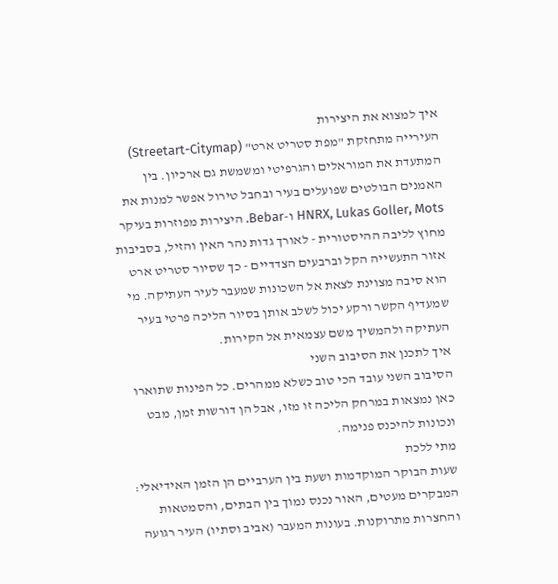איך למצוא את היצירות
העירייה מתחזקת "מפת סטריט ארט" (Streetart-Citymap) המתעדת את המוראלים והגרפיטי ומשמשת גם ארכיון. בין האמנים הבולטים שפועלים בעיר ובחבל טירול אפשר למנות את HNRX, Lukas Goller, Mots ו-Bebar. היצירות מפוזרות בעיקר מחוץ לליבה ההיסטורית - לאורך גדות נהר האין והזיל, בסביבות אזור התעשייה הקל וברבעים הצדדיים - כך שסיור סטריט ארט הוא סיבה מצוינת לצאת אל השכונות שמעבר לעיר העתיקה. מי שמעדיף הקשר ורקע יכול לשלב אותן בסיור הליכה פרטי בעיר העתיקה ולהמשיך משם עצמאית אל הקירות.
איך לתכנן את הסיבוב השני
הסיבוב השני עובד הכי טוב כשלא ממהרים. כל הפינות שתוארו כאן נמצאות במרחק הליכה זו מזו, אבל הן דורשות זמן, מבט ונכונות להיכנס פנימה.
מתי ללכת
שעות הבוקר המוקדמות ושעת בין הערביים הן הזמן האידיאלי: המבקרים מעטים, האור נכנס נמוך בין הבתים, והסמטאות והחצרות מתרוקנות. בעונות המעבר (אביב וסתיו) העיר רגועה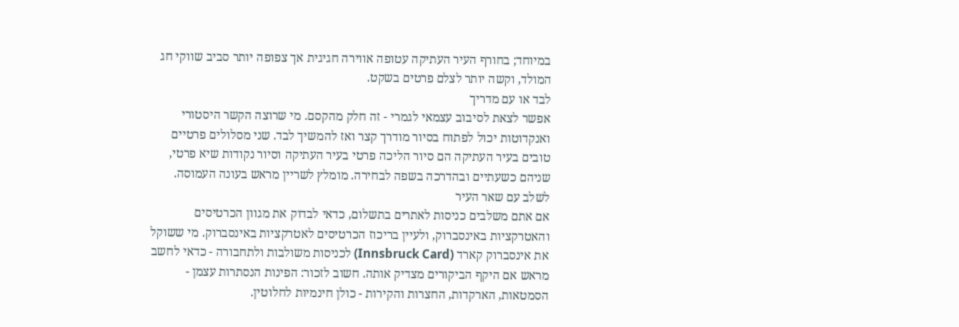במיוחד; בחורף העיר העתיקה עטופה אווירה חגיגית אך צפופה יותר סביב שווקי חג המולד, וקשה יותר לצלם פרטים בשקט.
לבד או עם מדריך
אפשר לצאת לסיבוב עצמאי לגמרי - זה חלק מהקסם. מי שרוצה הקשר היסטורי ואנקדוטות יכול לפתוח בסיור מודרך קצר ואז להמשיך לבד. שני מסלולים פרטיים טובים בעיר העתיקה הם סיור הליכה פרטי בעיר העתיקה וסיור נקודות שיא פרטי, שניהם כשעתיים ובהדרכה בשפה לבחירה. מומלץ לשריין מראש בעונה העמוסה.
לשלב עם שאר העיר
אם אתם משלבים כניסות לאתרים בתשלום, כדאי לבדוק את מגוון הכרטיסים והאטרקציות באינסברוק, ולעיין בריכוז הכרטיסים לאטרקציות באינסברוק. מי ששוקל את אינסברוק קארד (Innsbruck Card) לכניסות משולבות ולתחבורה - כדאי לחשב מראש אם היקף הביקורים מצדיק אותה. חשוב לזכור: הפינות הנסתרות עצמן - הסמטאות, הארקדות, החצרות והקירות - כולן חינמיות לחלוטין.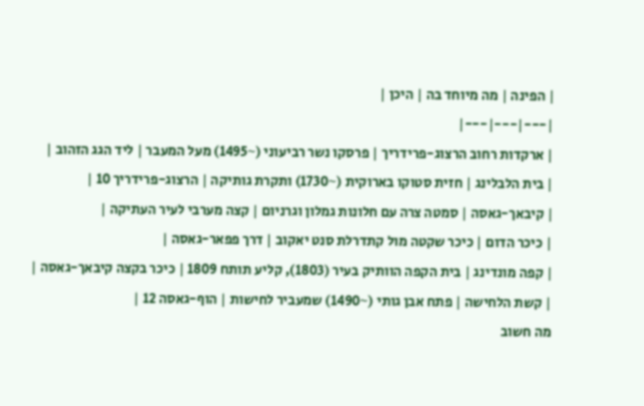| הפינה | מה מיוחד בה | היכן |
|---|---|---|
| ארקדות רחוב הרצוג-פרידריך | פרסקו נשר רביעוני (~1495) מעל המעבר | ליד הגג הזהוב |
| בית הלבלינג | חזית סטוקו בארוקית (~1730) ותקרת גותיקה | הרצוג-פרידריך 10 |
| קיבאך-גאסה | סמטה צרה עם חלונות גמלון וגרניום | קצה מערבי לעיר העתיקה |
| כיכר הדום | כיכר שקטה מול קתדרלת סנט יאקוב | דרך פפאר-גאסה |
| קפה מונדינג | בית הקפה הוותיק בעיר (1803), קליע תותח 1809 | כיכר בקצה קיבאך-גאסה |
| קשת הלחישה | פתח אבן גותי (~1490) שמעביר לחישות | הוף-גאסה 12 |
מה חשוב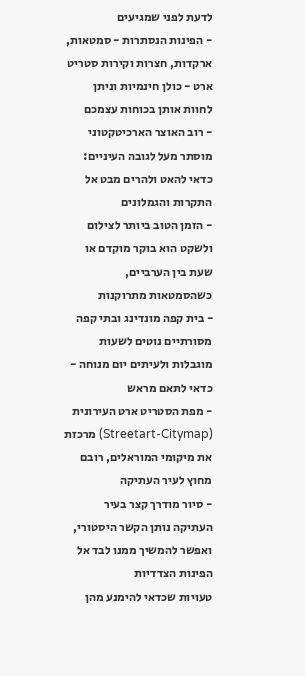לדעת לפני שמגיעים
- הפינות הנסתרות - סמטאות, ארקדות, חצרות וקירות סטריט ארט - כולן חינמיות וניתן לחוות אותן בכוחות עצמכם
- רוב האוצר הארכיטקטוני מוסתר מעל לגובה העיניים: כדאי להאט ולהרים מבט אל התקרות והגמלונים
- הזמן הטוב ביותר לצילום ולשקט הוא בוקר מוקדם או שעת בין הערביים, כשהסמטאות מתרוקנות
- בית קפה מונדינג ובתי קפה מסורתיים נוטים לשעות מוגבלות ולעיתים יום מנוחה - כדאי לתאם מראש
- מפת הסטריט ארט העירונית (Streetart-Citymap) מרכזת את מיקומי המוראלים, רובם מחוץ לעיר העתיקה
- סיור מודרך קצר בעיר העתיקה נותן הקשר היסטורי, ואפשר להמשיך ממנו לבד אל הפינות הצדדיות
טעויות שכדאי להימנע מהן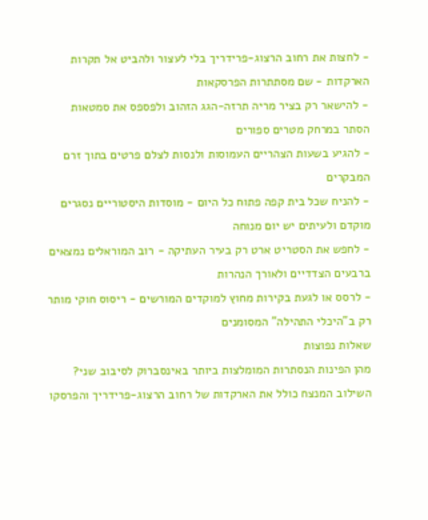- לחצות את רחוב הרצוג-פרידריך בלי לעצור ולהביט אל תקרות הארקדות - שם מסתתרות הפרסקאות
- להישאר רק בציר מריה תרזה-הגג הזהוב ולפספס את סמטאות הסתר במרחק מטרים ספורים
- להגיע בשעות הצהריים העמוסות ולנסות לצלם פרטים בתוך זרם המבקרים
- להניח שכל בית קפה פתוח כל היום - מוסדות היסטוריים נסגרים מוקדם ולעיתים יש יום מנוחה
- לחפש את הסטריט ארט רק בעיר העתיקה - רוב המוראלים נמצאים ברבעים הצדדיים ולאורך הנהרות
- לרסס או לגעת בקירות מחוץ למוקדים המורשים - ריסוס חוקי מותר רק ב"היכלי התהילה" המסומנים
שאלות נפוצות
מהן הפינות הנסתרות המומלצות ביותר באינסברוק לסיבוב שני?
השילוב המנצח כולל את הארקדות של רחוב הרצוג-פרידריך והפרסקו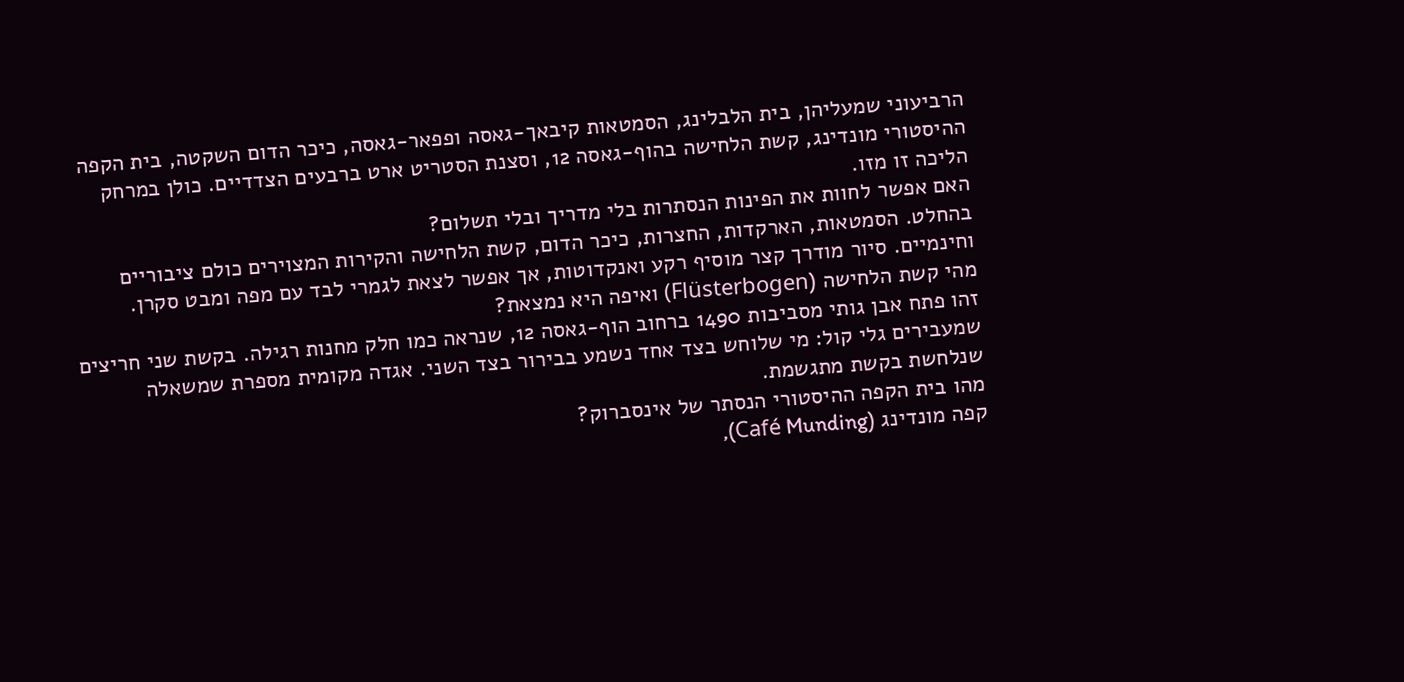הרביעוני שמעליהן, בית הלבלינג, הסמטאות קיבאך-גאסה ופפאר-גאסה, כיכר הדום השקטה, בית הקפה ההיסטורי מונדינג, קשת הלחישה בהוף-גאסה 12, וסצנת הסטריט ארט ברבעים הצדדיים. כולן במרחק הליכה זו מזו.
האם אפשר לחוות את הפינות הנסתרות בלי מדריך ובלי תשלום?
בהחלט. הסמטאות, הארקדות, החצרות, כיכר הדום, קשת הלחישה והקירות המצוירים כולם ציבוריים וחינמיים. סיור מודרך קצר מוסיף רקע ואנקדוטות, אך אפשר לצאת לגמרי לבד עם מפה ומבט סקרן.
מהי קשת הלחישה (Flüsterbogen) ואיפה היא נמצאת?
זהו פתח אבן גותי מסביבות 1490 ברחוב הוף-גאסה 12, שנראה כמו חלק מחנות רגילה. בקשת שני חריצים שמעבירים גלי קול: מי שלוחש בצד אחד נשמע בבירור בצד השני. אגדה מקומית מספרת שמשאלה שנלחשת בקשת מתגשמת.
מהו בית הקפה ההיסטורי הנסתר של אינסברוק?
קפה מונדינג (Café Munding),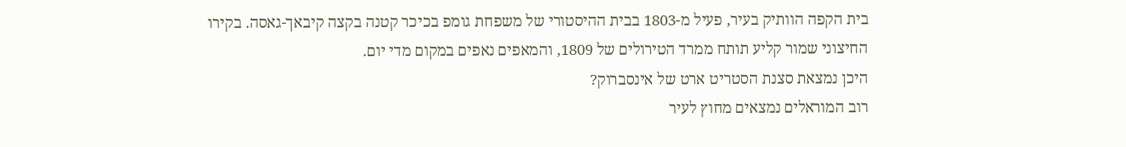בית הקפה הוותיק בעיר, פעיל מ-1803 בבית ההיסטורי של משפחת גומפ בכיכר קטנה בקצה קיבאך-גאסה. בקירו החיצוני שמור קליע תותח ממרד הטירולים של 1809, והמאפים נאפים במקום מדי יום.
היכן נמצאת סצנת הסטריט ארט של אינסברוק?
רוב המוראלים נמצאים מחוץ לעיר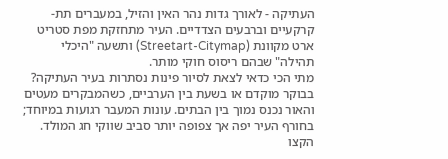העתיקה - לאורך גדות נהר האין והזיל, במעברים תת-קרקעיים וברבעים הצדדיים. העיר מתחזקת מפת סטריט ארט מקוונת (Streetart-Citymap) ותשעה "היכלי תהילה" שבהם ריסוס חוקי מותר.
מתי הכי כדאי לצאת לסיור פינות נסתרות בעיר העתיקה?
בבוקר מוקדם או בשעת בין הערביים, כשהמבקרים מעטים והאור נכנס נמוך בין הבתים. עונות המעבר רגועות במיוחד; בחורף העיר יפה אך צפופה יותר סביב שווקי חג המולד. הקצו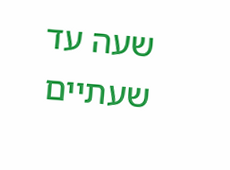שעה עד שעתיים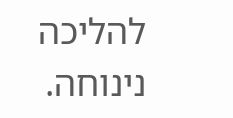להליכה נינוחה.